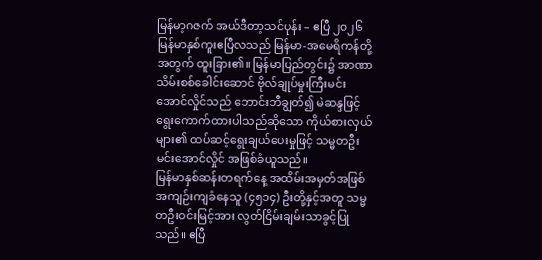မြန်မာ့ဂဇက် အယ်ဒီတာ့သင်ပုန်း – ဧပြီ ၂၀၂၆
မြန်မာနှစ်ကူးဧပြီလသည် မြန်မာ-အမေရိကန်တို့အတွက် ထူးခြား၏။ မြန်မာပြည်တွင်း၌ အာဏာသိမ်းစစ်ခေါင်းဆောင် ဗိုလ်ချုပ်မှုးကြီးမင်းအောင်လှိုင်သည် ဘောင်းဘီချွတ်၍ မဲဆန္ဒဖြင့် ရွေးကောက်ထားပါသည်ဆိုသော ကိုယ်စားလှယ်များ၏ ထပ်ဆင့်ရွေးချယ်ပေးမှုဖြင့် သမ္မတဦးမင်းအောင်လှိုင် အဖြစ်ခံယူသည်။
မြန်မာနှစ်ဆန်းတရက်နေ့ အထိမ်းအမှတ်အဖြစ် အကျဉ်းကျခံနေသူ (၄၅၁၄) ဦးတို့နှင့်အတူ သမ္မတဦးဝင်းမြင့်အား လွတ်ငြိမ်းချမ်းသာခွင့်ပြုသည်။ ဧပြီ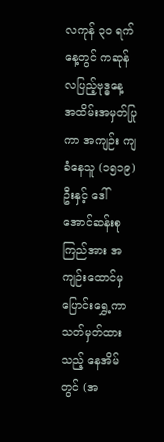လကုန် ၃၀ ရက်နေ့တွင် ကဆုန်လပြည့်ဗုဒ္ဓနေ့ အထိမ်းအမှတ်ပြုကာ အကျဉ်း ကျခံနေသူ (၁၅၁၉) ဦးနှင့် ဒေါ်အောင်ဆန်းစုကြည်အား အကျဉ်းထောင်မှ ပြောင်းရွှေ့ကာ သတ်မှတ်ထားသည့် နေအိမ်တွင် (အ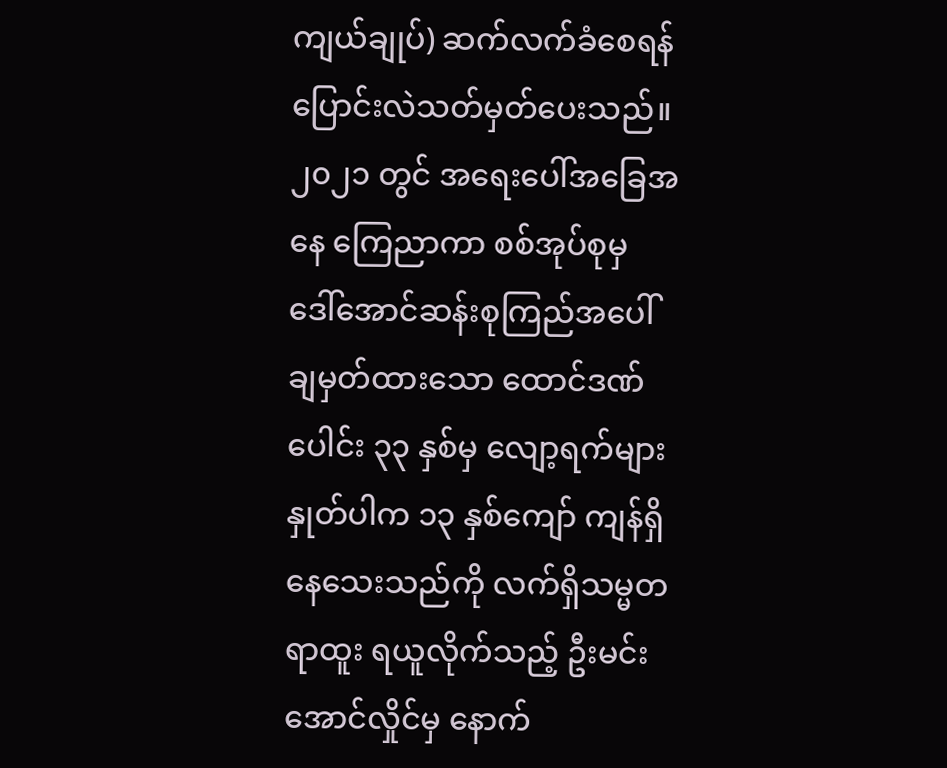ကျယ်ချုပ်) ဆက်လက်ခံစေရန် ပြောင်းလဲသတ်မှတ်ပေးသည်။ ၂၀၂၁ တွင် အရေးပေါ်အခြေအနေ ကြေညာကာ စစ်အုပ်စုမှ ဒေါ်အောင်ဆန်းစုကြည်အပေါ် ချမှတ်ထားသော ထောင်ဒဏ်ပေါင်း ၃၃ နှစ်မှ လျော့ရက်များ နှုတ်ပါက ၁၃ နှစ်ကျော် ကျန်ရှိနေသေးသည်ကို လက်ရှိသမ္မတရာထူး ရယူလိုက်သည့် ဦးမင်းအောင်လှိုင်မှ နောက်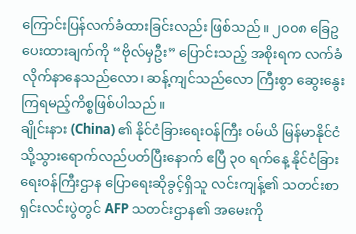ကြောင်းပြန်လက်ခံထားခြင်းလည်း ဖြစ်သည်။ ၂၀၀၈ ခြေဥပေးထားချက်ကို “ဗိုလ်မှဦး” ပြောင်းသည့် အစိုးရက လက်ခံလိုက်နာနေသည်လော၊ ဆန့်ကျင်သည်လော ကြီးစွာ ဆွေးနွေးကြရမည့်ကိစ္စဖြစ်ပါသည်။
ချိုင်းနား (China) ၏ နိုင်ငံခြားရေးဝန်ကြီး ဝမ်ယိ မြန်မာနိုင်ငံသို့သွားရောက်လည်ပတ်ပြီးနောက် ဧပြီ ၃၀ ရက်နေ့ နိုင်ငံခြားရေးဝန်ကြီးဌာန ပြောရေးဆိုခွင့်ရှိသူ လင်းကျန့်၏ သတင်းစာရှင်းလင်းပွဲတွင် AFP သတင်းဌာန၏ အမေးကို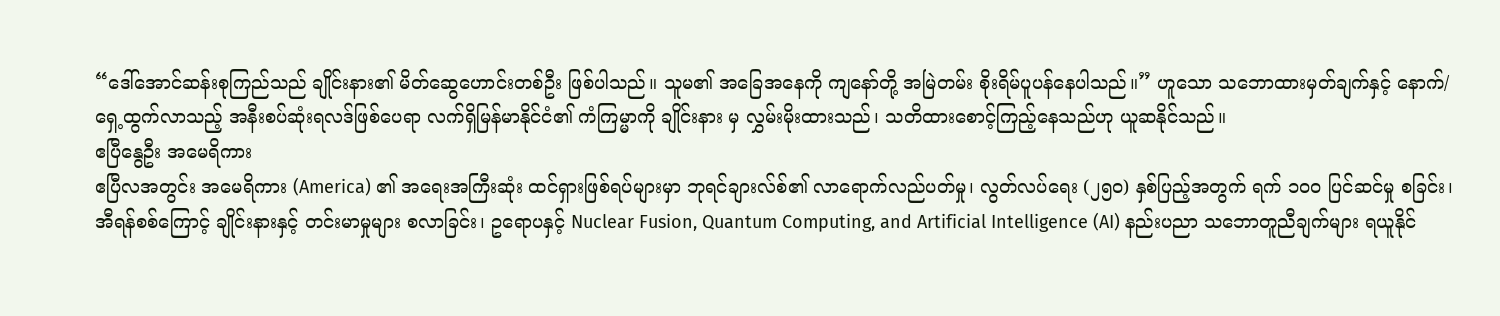“ဒေါ်အောင်ဆန်းစုကြည်သည် ချိုင်းနား၏ မိတ်ဆွေဟောင်းတစ်ဦး ဖြစ်ပါသည်။ သူမ၏ အခြေအနေကို ကျနော်တို့ အမြဲတမ်း စိုးရိမ်ပူပန်နေပါသည်။” ဟူသော သဘောထားမှတ်ချက်နှင့် နောက်/ရှေ့ထွက်လာသည့် အနီးစပ်ဆုံးရလဒ်ဖြစ်ပေရာ လက်ရှိမြန်မာနိုင်ငံ၏ ကံကြမ္မာကို ချိုင်းနား မှ လွှမ်းမိုးထားသည်၊ သတိထားစောင့်ကြည့်နေသည်ဟု ယူဆနိုင်သည်။
ဧပြီနွေဦး အမေရိကား
ဧပြီလအတွင်း အမေရိကား (America) ၏ အရေးအကြီးဆုံး ထင်ရှားဖြစ်ရပ်များမှာ ဘုရင်ချားလ်စ်၏ လာရောက်လည်ပတ်မှု၊ လွတ်လပ်ရေး (၂၅၀) နှစ်ပြည့်အတွက် ရက် ၁၀၀ ပြင်ဆင်မှု စခြင်း၊ အီရန်စစ်ကြောင့် ချိုင်းနားနှင့် တင်းမာမှုများ စလာခြင်း၊ ဥရောပနှင့် Nuclear Fusion, Quantum Computing, and Artificial Intelligence (AI) နည်းပညာ သဘောတူညီချက်များ ရယူနိုင်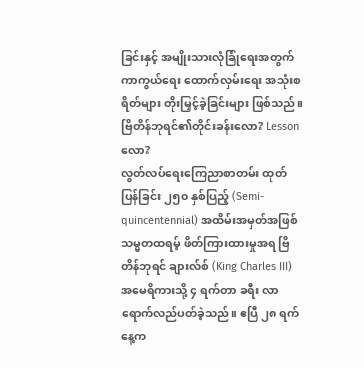ခြင်းနှင့် အမျိုးသားလုံခြုံရေးအတွက် ကာကွယ်ရေး ထောက်လှမ်းရေး အသုံးစရိတ်များ တိုးမြှင့်ခဲ့ခြင်းများ ဖြစ်သည်။
ဗြိတိန်ဘုရင်၏တိုင်းခန်းလော? Lesson လော?
လွတ်လပ်ရေးကြေညာစာတမ်း ထုတ်ပြန်ခြင်း ၂၅၀ နှစ်ပြည့် (Semi-quincentennial) အထိမ်းအမှတ်အဖြစ် သမ္မတထရမ့် ဖိတ်ကြားထားမှုအရ ဗြိတိန်ဘုရင် ချားလ်စ် (King Charles III) အမေရိကားသို့ ၄ ရက်တာ ခရီး လာရောက်လည်ပတ်ခဲ့သည်။ ဧပြီ ၂၈ ရက်နေ့က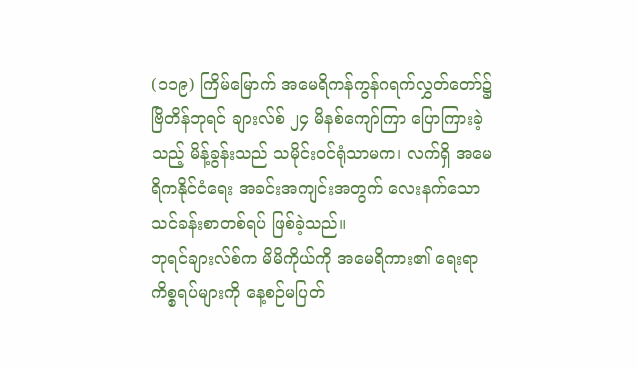(၁၁၉) ကြိမ်မြောက် အမေရိကန်ကွန်ဂရက်လွှတ်တော်၌ ဗြိတိန်ဘုရင် ချားလ်စ် ၂၄ မိနစ်ကျော်ကြာ ပြောကြားခဲ့သည့် မိန့်ခွန်းသည် သမိုင်းဝင်ရုံသာမက၊ လက်ရှိ အမေရိကနိုင်ငံရေး အခင်းအကျင်းအတွက် လေးနက်သော သင်ခန်းစာတစ်ရပ် ဖြစ်ခဲ့သည်။
ဘုရင်ချားလ်စ်က မိမိကိုယ်ကို အမေရိကား၏ ရေးရာကိစ္စရပ်များကို နေ့စဉ်မပြတ်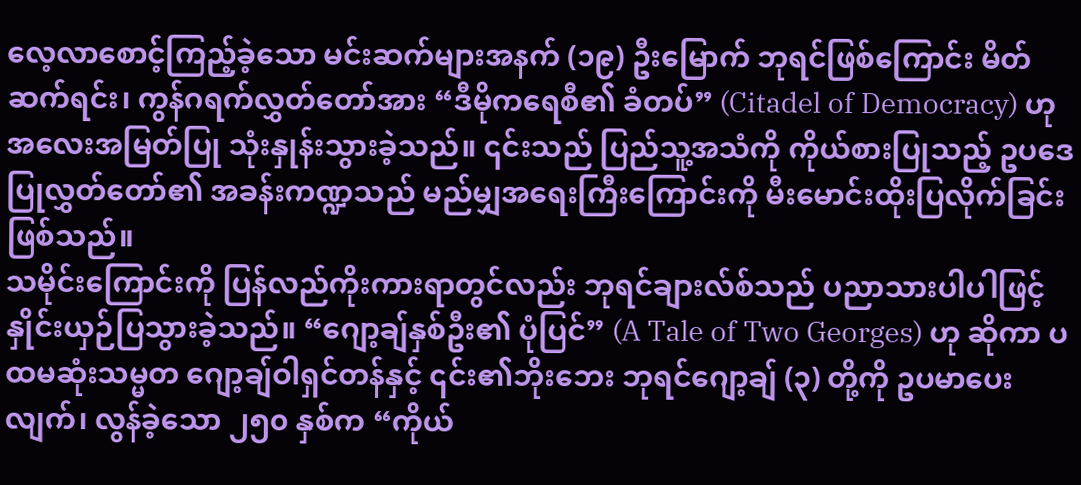လေ့လာစောင့်ကြည့်ခဲ့သော မင်းဆက်များအနက် (၁၉) ဦးမြောက် ဘုရင်ဖြစ်ကြောင်း မိတ်ဆက်ရင်း၊ ကွန်ဂရက်လွှတ်တော်အား “ဒီမိုကရေစီ၏ ခံတပ်” (Citadel of Democracy) ဟု အလေးအမြတ်ပြု သုံးနှုန်းသွားခဲ့သည်။ ၎င်းသည် ပြည်သူ့အသံကို ကိုယ်စားပြုသည့် ဥပဒေပြုလွှတ်တော်၏ အခန်းကဏ္ဍသည် မည်မျှအရေးကြီးကြောင်းကို မီးမောင်းထိုးပြလိုက်ခြင်း ဖြစ်သည်။
သမိုင်းကြောင်းကို ပြန်လည်ကိုးကားရာတွင်လည်း ဘုရင်ချားလ်စ်သည် ပညာသားပါပါဖြင့် နှိုင်းယှဉ်ပြသွားခဲ့သည်။ “ဂျော့ချ်နှစ်ဦး၏ ပုံပြင်” (A Tale of Two Georges) ဟု ဆိုကာ ပထမဆုံးသမ္မတ ဂျော့ချ်ဝါရှင်တန်နှင့် ၎င်း၏ဘိုးဘေး ဘုရင်ဂျော့ချ် (၃) တို့ကို ဥပမာပေးလျက်၊ လွန်ခဲ့သော ၂၅၀ နှစ်က “ကိုယ်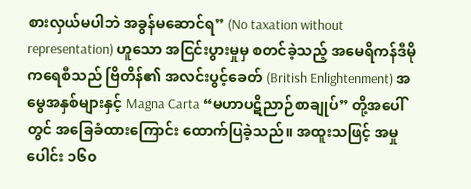စားလှယ်မပါဘဲ အခွန်မဆောင်ရ” (No taxation without representation) ဟူသော အငြင်းပွားမှုမှ စတင်ခဲ့သည့် အမေရိကန်ဒီမိုကရေစီသည် ဗြိတိန်၏ အလင်းပွင့်ခေတ် (British Enlightenment) အမွေအနှစ်များနှင့် Magna Carta “မဟာပဋိညာဉ်စာချုပ်” တို့အပေါ်တွင် အခြေခံထားကြောင်း ထောက်ပြခဲ့သည်။ အထူးသဖြင့် အမှုပေါင်း ၁၆၀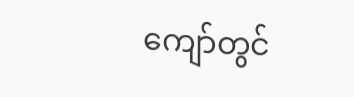ကျော်တွင်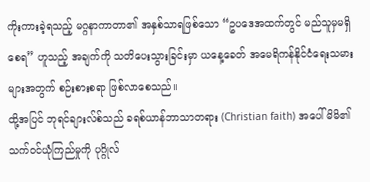ကိုးကားခဲ့ရသည့် မဂ္ဂနာကာတာ၏ အနှစ်သာရဖြစ်သော “ဥပဒေအထက်တွင် မည်သူမှမရှိစေရ” ဟူသည့် အချက်ကို သတိပေးသွားခြင်းမှာ ယနေ့ခေတ် အမေရိကန်နိုင်ငံရေးသမားများအတွက် စဉ်းစားစရာ ဖြစ်လာစေသည်။
ထို့အပြင် ဘုရင်ချားလ်စ်သည် ခရစ်ယာန်ဘာသာတရား (Christian faith) အပေါ် မိမိ၏ သက်ဝင်ယုံကြည်မှုကို ပုဂ္ဂိုလ်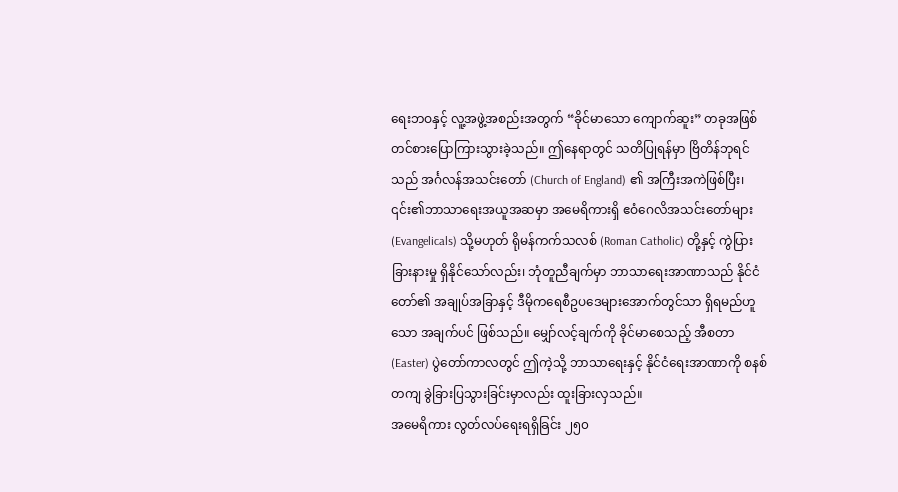ရေးဘဝနှင့် လူ့အဖွဲ့အစည်းအတွက် “ခိုင်မာသော ကျောက်ဆူး” တခုအဖြစ် တင်စားပြောကြားသွားခဲ့သည်။ ဤနေရာတွင် သတိပြုရန်မှာ ဗြိတိန်ဘုရင်သည် အင်္ဂလန်အသင်းတော် (Church of England) ၏ အကြီးအကဲဖြစ်ပြီး၊ ၎င်း၏ဘာသာရေးအယူအဆမှာ အမေရိကားရှိ ဧဝံဂေလိအသင်းတော်များ (Evangelicals) သို့မဟုတ် ရိုမန်ကက်သလစ် (Roman Catholic) တို့နှင့် ကွဲပြားခြားနားမှု ရှိနိုင်သော်လည်း၊ ဘုံတူညီချက်မှာ ဘာသာရေးအာဏာသည် နိုင်ငံတော်၏ အချုပ်အခြာနှင့် ဒီမိုကရေစီဥပဒေများအောက်တွင်သာ ရှိရမည်ဟူသော အချက်ပင် ဖြစ်သည်။ မျှော်လင့်ချက်ကို ခိုင်မာစေသည့် အီစတာ (Easter) ပွဲတော်ကာလတွင် ဤကဲ့သို့ ဘာသာရေးနှင့် နိုင်ငံရေးအာဏာကို စနစ်တကျ ခွဲခြားပြသွားခြင်းမှာလည်း ထူးခြားလှသည်။
အမေရိကား လွတ်လပ်ရေးရရှိခြင်း ၂၅၀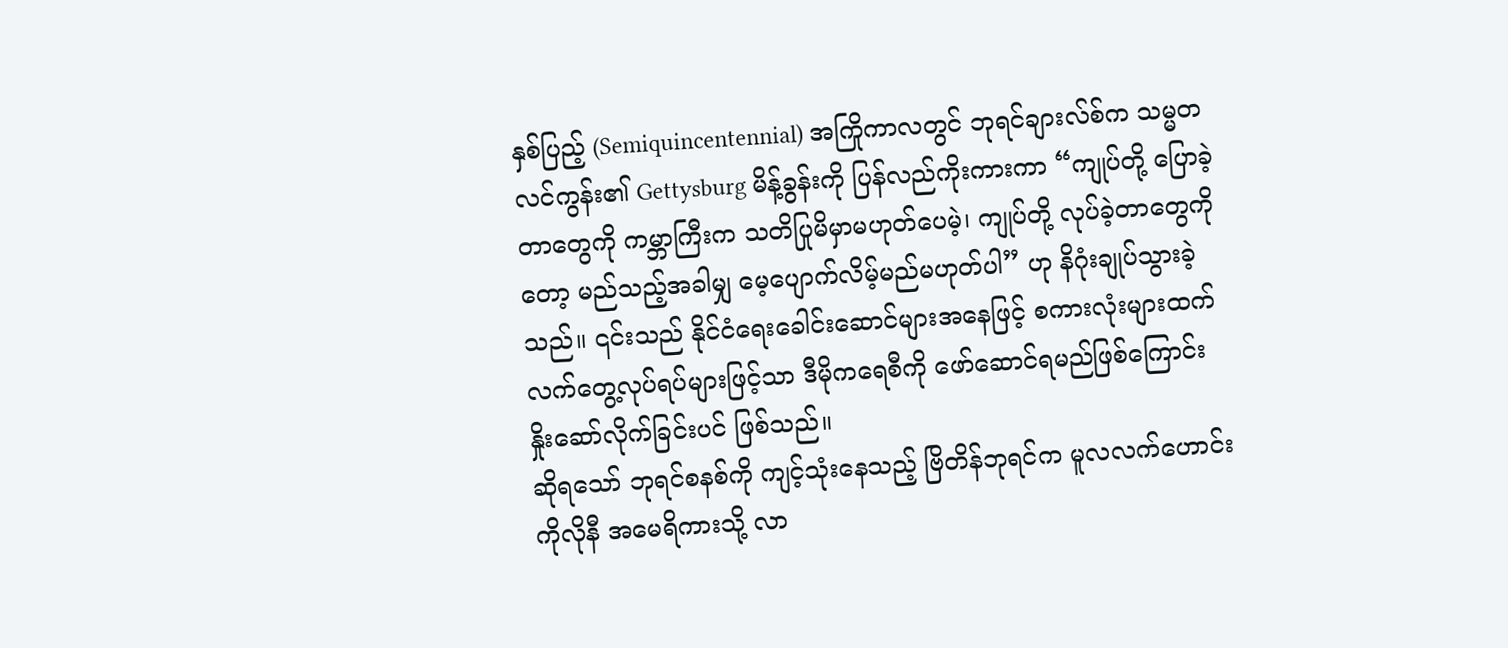နှစ်ပြည့် (Semiquincentennial) အကြိုကာလတွင် ဘုရင်ချားလ်စ်က သမ္မတလင်ကွန်း၏ Gettysburg မိန့်ခွန်းကို ပြန်လည်ကိုးကားကာ “ကျုပ်တို့ ပြောခဲ့တာတွေကို ကမ္ဘာကြီးက သတိပြုမိမှာမဟုတ်ပေမဲ့၊ ကျုပ်တို့ လုပ်ခဲ့တာတွေကိုတော့ မည်သည့်အခါမျှ မေ့ပျောက်လိမ့်မည်မဟုတ်ပါ” ဟု နိဂုံးချုပ်သွားခဲ့သည်။ ၎င်းသည် နိုင်ငံရေးခေါင်းဆောင်များအနေဖြင့် စကားလုံးများထက် လက်တွေ့လုပ်ရပ်များဖြင့်သာ ဒီမိုကရေစီကို ဖော်ဆောင်ရမည်ဖြစ်ကြောင်း နှိုးဆော်လိုက်ခြင်းပင် ဖြစ်သည်။
ဆိုရသော် ဘုရင်စနစ်ကို ကျင့်သုံးနေသည့် ဗြိတိန်ဘုရင်က မူလလက်ဟောင်း ကိုလိုနီ အမေရိကားသို့ လာ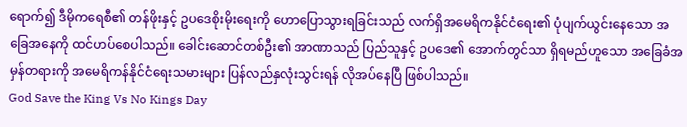ရောက်၍ ဒီမိုကရေစီ၏ တန်ဖိုးနှင့် ဥပဒေစိုးမိုးရေးကို ဟောပြောသွားရခြင်းသည် လက်ရှိအမေရိကနိုင်ငံရေး၏ ပုံပျက်ယွင်းနေသော အခြေအနေကို ထင်ဟပ်စေပါသည်။ ခေါင်းဆောင်တစ်ဦး၏ အာဏာသည် ပြည်သူနှင့် ဥပဒေ၏ အောက်တွင်သာ ရှိရမည်ဟူသော အခြေခံအမှန်တရားကို အမေရိကန်နိုင်ငံရေးသမားများ ပြန်လည်နှလုံးသွင်းရန် လိုအပ်နေပြီ ဖြစ်ပါသည်။
God Save the King Vs No Kings Day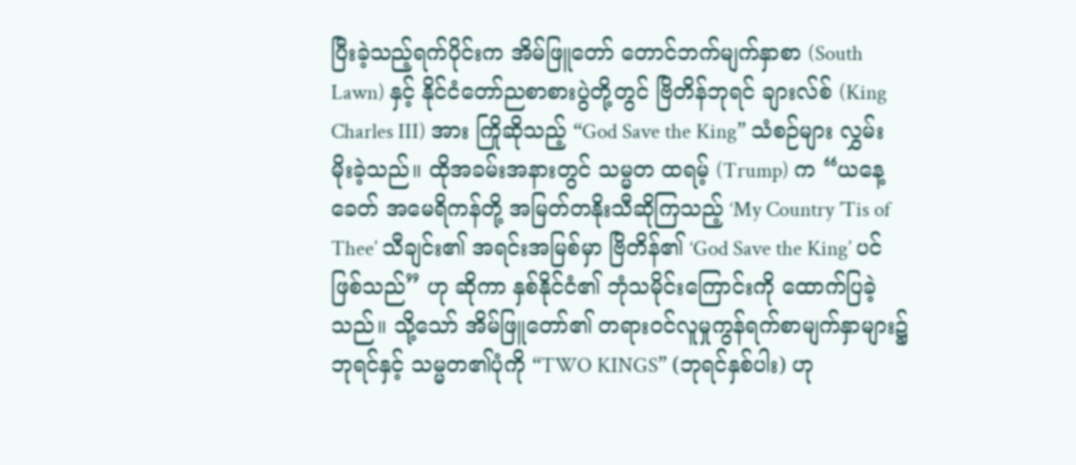ပြီးခဲ့သည့်ရက်ပိုင်းက အိမ်ဖြူတော် တောင်ဘက်မျက်နှာစာ (South Lawn) နှင့် နိုင်ငံတော်ညစာစားပွဲတို့တွင် ဗြိတိန်ဘုရင် ချားလ်စ် (King Charles III) အား ကြိုဆိုသည့် “God Save the King” သံစဉ်များ လွှမ်းမိုးခဲ့သည်။ ထိုအခမ်းအနားတွင် သမ္မတ ထရမ့် (Trump) က “ယနေ့ခေတ် အမေရိကန်တို့ အမြတ်တနိုးသီဆိုကြသည့် ‘My Country ’Tis of Thee’ သီချင်း၏ အရင်းအမြစ်မှာ ဗြိတိန်၏ ‘God Save the King’ ပင် ဖြစ်သည်” ဟု ဆိုကာ နှစ်နိုင်ငံ၏ ဘုံသမိုင်းကြောင်းကို ထောက်ပြခဲ့သည်။ သို့သော် အိမ်ဖြူတော်၏ တရားဝင်လူမှုကွန်ရက်စာမျက်နှာများ၌ ဘုရင်နှင့် သမ္မတ၏ပုံကို “TWO KINGS” (ဘုရင်နှစ်ပါး) ဟု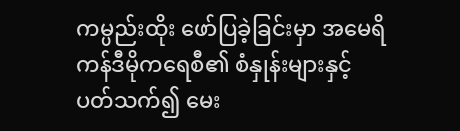ကမ္ပည်းထိုး ဖော်ပြခဲ့ခြင်းမှာ အမေရိကန်ဒီမိုကရေစီ၏ စံနှုန်းများနှင့် ပတ်သက်၍ မေး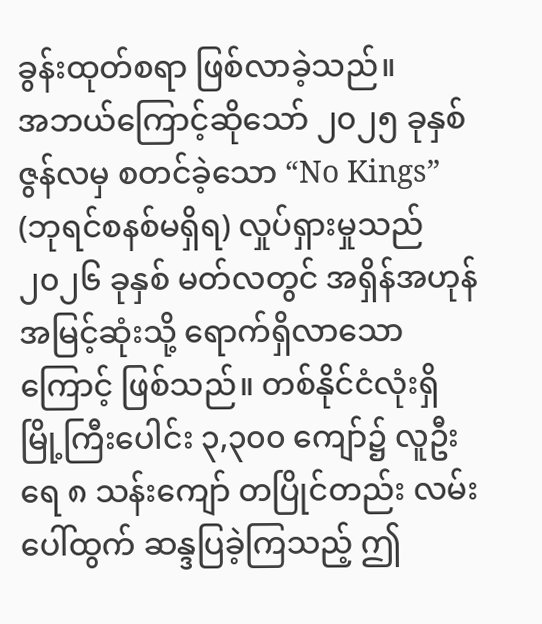ခွန်းထုတ်စရာ ဖြစ်လာခဲ့သည်။
အဘယ်ကြောင့်ဆိုသော် ၂၀၂၅ ခုနှစ် ဇွန်လမှ စတင်ခဲ့သော “No Kings” (ဘုရင်စနစ်မရှိရ) လှုပ်ရှားမှုသည် ၂၀၂၆ ခုနှစ် မတ်လတွင် အရှိန်အဟုန် အမြင့်ဆုံးသို့ ရောက်ရှိလာသောကြောင့် ဖြစ်သည်။ တစ်နိုင်ငံလုံးရှိ မြို့ကြီးပေါင်း ၃,၃၀၀ ကျော်၌ လူဦးရေ ၈ သန်းကျော် တပြိုင်တည်း လမ်းပေါ်ထွက် ဆန္ဒပြခဲ့ကြသည့် ဤ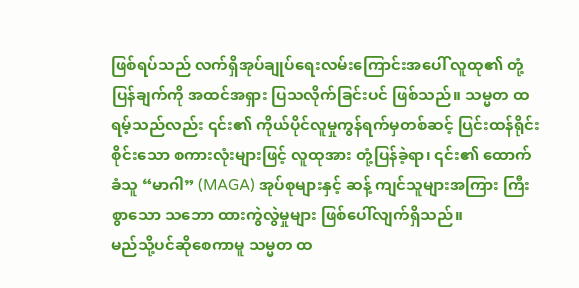ဖြစ်ရပ်သည် လက်ရှိအုပ်ချုပ်ရေးလမ်းကြောင်းအပေါ် လူထု၏ တုံ့ပြန်ချက်ကို အထင်အရှား ပြသလိုက်ခြင်းပင် ဖြစ်သည်။ သမ္မတ ထရမ့်သည်လည်း ၎င်း၏ ကိုယ်ပိုင်လူမှုကွန်ရက်မှတစ်ဆင့် ပြင်းထန်ရိုင်းစိုင်းသော စကားလုံးများဖြင့် လူထုအား တုံ့ပြန်ခဲ့ရာ၊ ၎င်း၏ ထောက်ခံသူ “မာဂါ” (MAGA) အုပ်စုများနှင့် ဆန့် ကျင်သူများအကြား ကြီးစွာသော သဘော ထားကွဲလွဲမှုများ ဖြစ်ပေါ်လျက်ရှိသည်။
မည်သို့ပင်ဆိုစေကာမူ သမ္မတ ထ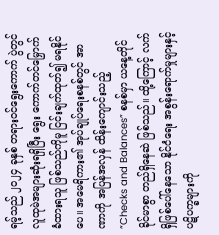ရမ့်သည် ၂၀၂၄ ခုနှစ် တရားဝင်ရွေးကောက် ပွဲတွင် လူထုမဲအများဆုံးရရှိပြီး ရွေး ကောက်တင်မြှောက်ခံထားရသူ ဖြစ်သည်ကိုမူ ငြင်းချက်ထုတ်၍ မရနိုင်ပေ။ အမေရိကား၏ အုပ်ချုပ်ရေးစနစ်တွင် အာဏာကို အပြန်အလှန် ထိန်းကျောင်းသည့် “Checks and Balances” စနစ်မှာ ယနေ့တိုင် ခိုင်မာစွာ တည်ရှိနေဆဲ ဖြစ်သည်။ ထို့ကြောင့် လက်ရှိဖြစ်ပေါ်နေသော နိုင်ငံရေး အစွန်းရောက်မှုများနှင့် ပဋိပက္ခများကို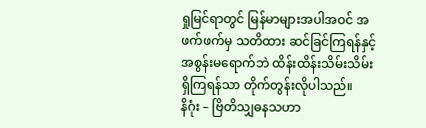ရှုမြင်ရာတွင် မြန်မာများအပါအဝင် အဖက်ဖက်မှ သတိထား ဆင်ခြင်ကြရန်နှင့် အစွန်းမရောက်ဘဲ ထိန်းထိန်းသိမ်းသိမ်း ရှိကြရန်သာ တိုက်တွန်းလိုပါသည်။
နိဂုံး – ဗြိတိသျှဓနသဟာ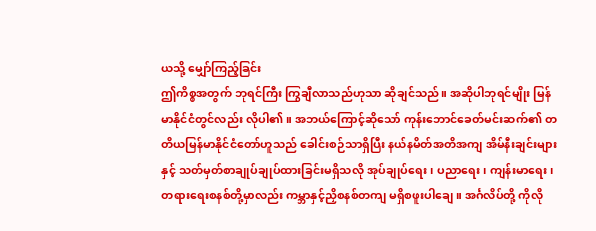ယသို့ မျှော်ကြည့်ခြင်း
ဤကိစ္စအတွက် ဘုရင်ကြီး ကြွချီလာသည်ဟုသာ ဆိုချင်သည်။ အဆိုပါဘုရင်မျိုး မြန်မာနိုင်ငံတွင်လည်း လိုပါ၏။ အဘယ်ကြောင့်ဆိုသော် ကုန်းဘောင်ခေတ်မင်းဆက်၏ တတိယမြန်မာနိုင်ငံတော်ဟူသည် ခေါင်းစဉ်သာရှိပြီး နယ်နမိတ်အတိအကျ အိမ်နီးချင်းများနှင့် သတ်မှတ်စာချုပ်ချုပ်ထားခြင်းမရှိသလို အုပ်ချုပ်ရေး၊ ပညာရေး၊ ကျန်းမာရေး၊ တရားရေးစနစ်တို့မှာလည်း ကမ္ဘာနှင့်ညှိစနစ်တကျ မရှိစဖူးပါချေ။ အင်္ဂလိပ်တို့ ကိုလို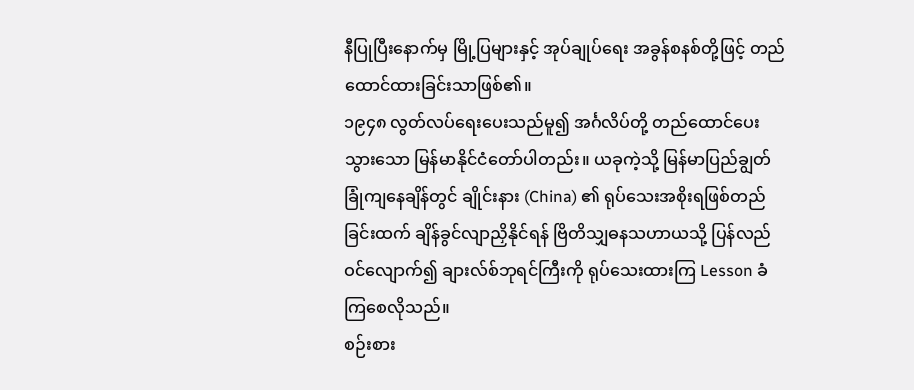နီပြုပြီးနောက်မှ မြို့ပြများနှင့် အုပ်ချုပ်ရေး အခွန်စနစ်တို့ဖြင့် တည်ထောင်ထားခြင်းသာဖြစ်၏။
၁၉၄၈ လွတ်လပ်ရေးပေးသည်မူ၍ အင်္ဂလိပ်တို့ တည်ထောင်ပေးသွားသော မြန်မာနိုင်ငံတော်ပါတည်း။ ယခုကဲ့သို့ မြန်မာပြည်ချွတ်ခြုံကျနေချိန်တွင် ချိုင်းနား (China) ၏ ရုပ်သေးအစိုးရဖြစ်တည်ခြင်းထက် ချိန်ခွင်လျာညှိနိုင်ရန် ဗြိတိသျှဓနသဟာယသို့ ပြန်လည်ဝင်လျောက်၍ ချားလ်စ်ဘုရင်ကြီးကို ရုပ်သေးထားကြ Lesson ခံကြစေလိုသည်။
စဉ်းစား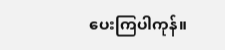ပေးကြပါကုန်။